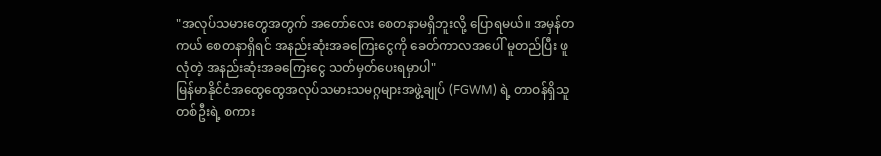"အလုပ်သမားတွေအတွက် အတော်လေး စေတနာမရှိဘူးလို့ ပြောရမယ်။ အမှန်တကယ် စေတနာရှိရင် အနည်းဆုံးအခကြေးငွေကို ခေတ်ကာလအပေါ် မူတည်ပြီး ဖူလုံတဲ့ အနည်းဆုံးအခကြေးငွေ သတ်မှတ်ပေးရမှာပါ"
မြန်မာနိုင်ငံအထွေထွေအလုပ်သမားသမဂ္ဂများအဖွဲ့ချုပ် (FGWM) ရဲ့ တာဝန်ရှိသူတစ်ဦးရဲ့ စကား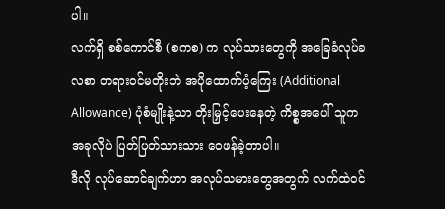ပါ။
လက်ရှိ စစ်ကောင်စီ (စကစ) က လုပ်သားတွေကို အခြေခံလုပ်ခလစာ တရားဝင်မတိုးဘဲ အပိုထောက်ပံ့ကြေး (Additional Allowance) ပုံစံမျိုးနဲ့သာ တိုးမြှင့်ပေးနေတဲ့ ကိစ္စအပေါ် သူက အခုလိုပဲ ပြတ်ပြတ်သားသား ဝေဖန်ခဲ့တာပါ။
ဒီလို လုပ်ဆောင်ချက်ဟာ အလုပ်သမားတွေအတွက် လက်ထဲဝင်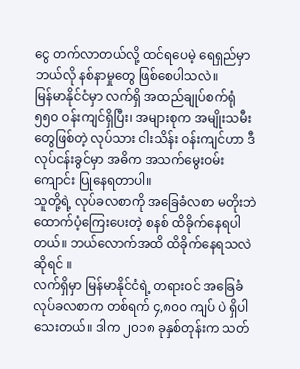ငွေ တက်လာတယ်လို့ ထင်ရပေမဲ့ ရေရှည်မှာ ဘယ်လို နစ်နာမှုတွေ ဖြစ်စေပါသလဲ။
မြန်မာနိုင်ငံမှာ လက်ရှိ အထည်ချုပ်စက်ရုံ ၅၅၀ ဝန်းကျင်ရှိပြီး၊ အများစုက အမျိုးသမီးတွေဖြစ်တဲ့ လုပ်သား ငါးသိန်း ဝန်းကျင်ဟာ ဒီလုပ်ငန်းခွင်မှာ အဓိက အသက်မွေးဝမ်းကျောင်း ပြုနေရတာပါ။
သူတို့ရဲ့ လုပ်ခလစာကို အခြေခံလစာ မတိုးဘဲ ထောက်ပံ့ကြေးပေးတဲ့ စနစ် ထိခိုက်နေရပါတယ်။ ဘယ်လောက်အထိ ထိခိုက်နေရသလဲ ဆိုရင် ။
လက်ရှိမှာ မြန်မာနိုင်ငံရဲ့ တရားဝင် အခြေခံလုပ်ခလစာက တစ်ရက် ၄,၈၀၀ ကျပ် ပဲ ရှိပါသေးတယ်။ ဒါက ၂၀၁၈ ခုနှစ်တုန်းက သတ်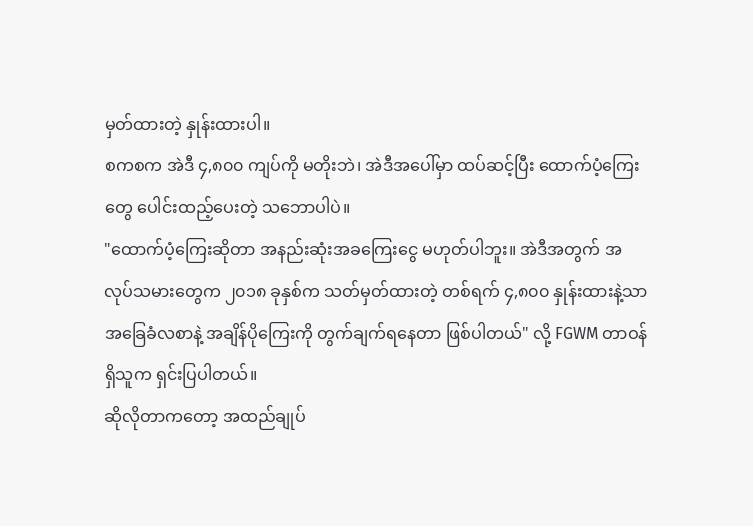မှတ်ထားတဲ့ နှုန်းထားပါ။
စကစက အဲဒီ ၄,၈၀၀ ကျပ်ကို မတိုးဘဲ၊ အဲဒီအပေါ်မှာ ထပ်ဆင့်ပြီး ထောက်ပံ့ကြေးတွေ ပေါင်းထည့်ပေးတဲ့ သဘောပါပဲ။
"ထောက်ပံ့ကြေးဆိုတာ အနည်းဆုံးအခကြေးငွေ မဟုတ်ပါဘူး။ အဲဒီအတွက် အလုပ်သမားတွေက ၂၀၁၈ ခုနှစ်က သတ်မှတ်ထားတဲ့ တစ်ရက် ၄,၈၀၀ နှုန်းထားနဲ့သာ အခြေခံလစာနဲ့ အချိန်ပိုကြေးကို တွက်ချက်ရနေတာ ဖြစ်ပါတယ်" လို့ FGWM တာဝန်ရှိသူက ရှင်းပြပါတယ်။
ဆိုလိုတာကတော့ အထည်ချုပ်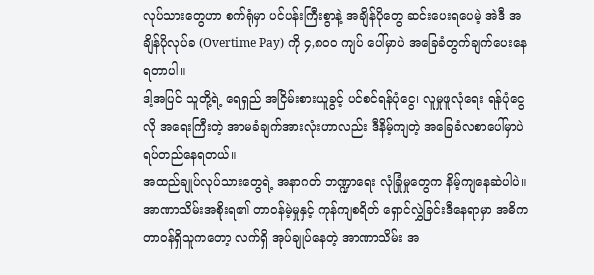လုပ်သားတွေဟာ စက်ရုံမှာ ပင်ပန်းကြီးစွာနဲ့ အချိန်ပိုတွေ ဆင်းပေးရပေမဲ့ အဲဒီ အချိန်ပိုလုပ်ခ (Overtime Pay) ကို ၄,၈၀၀ ကျပ် ပေါ်မှာပဲ အခြေခံတွက်ချက်ပေးနေရတာပါ။
ဒါ့အပြင် သူတို့ရဲ့ ရေရှည် အငြိမ်းစားယူခွင့် ပင်စင်ရန်ပုံငွေ၊ လူမှုဖူလုံရေး ရန်ပုံငွေလို အရေးကြီးတဲ့ အာမခံချက်အားလုံးဟာလည်း ဒီနိမ့်ကျတဲ့ အခြေခံလစာပေါ်မှာပဲ ရပ်တည်နေရတယ်။
အထည်ချုပ်လုပ်သားတွေရဲ့ အနာဂတ် ဘဏ္ဍာရေး လုံခြုံမှုတွေက နိမ့်ကျနေဆဲပါပဲ။ အာဏာသိမ်းအစိုးရ၏ တာဝန်မဲ့မှုနှင့် ကုန်ကျစရိတ် ရှောင်လွှဲခြင်းဒီနေရာမှာ အဓိက တာဝန်ရှိသူကတော့ လက်ရှိ အုပ်ချုပ်နေတဲ့ အာဏာသိမ်း အ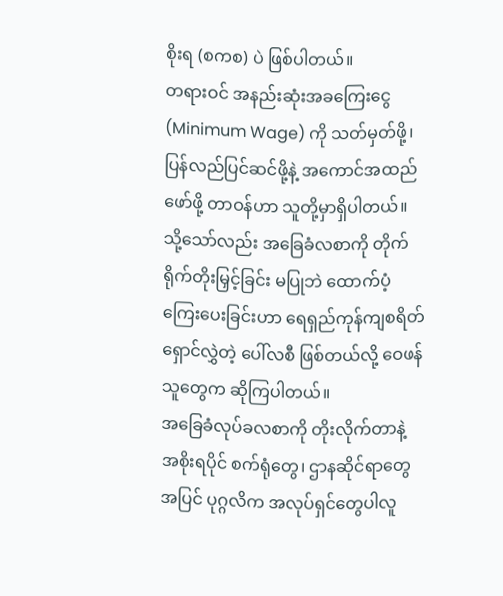စိုးရ (စကစ) ပဲ ဖြစ်ပါတယ်။
တရားဝင် အနည်းဆုံးအခကြေးငွေ (Minimum Wage) ကို သတ်မှတ်ဖို့၊ ပြန်လည်ပြင်ဆင်ဖို့နဲ့ အကောင်အထည်ဖော်ဖို့ တာဝန်ဟာ သူတို့မှာရှိပါတယ်။
သို့သော်လည်း အခြေခံလစာကို တိုက်ရိုက်တိုးမြှင့်ခြင်း မပြုဘဲ ထောက်ပံ့ကြေးပေးခြင်းဟာ ရေရှည်ကုန်ကျစရိတ် ရှောင်လွှဲတဲ့ ပေါ်လစီ ဖြစ်တယ်လို့ ဝေဖန်သူတွေက ဆိုကြပါတယ်။
အခြေခံလုပ်ခလစာကို တိုးလိုက်တာနဲ့ အစိုးရပိုင် စက်ရုံတွေ၊ ဌာနဆိုင်ရာတွေအပြင် ပုဂ္ဂလိက အလုပ်ရှင်တွေပါလူ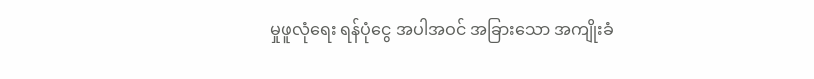မှုဖူလုံရေး ရန်ပုံငွေ အပါအဝင် အခြားသော အကျိုးခံ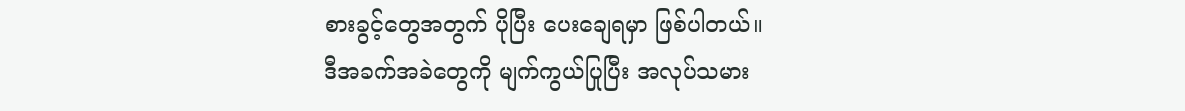စားခွင့်တွေအတွက် ပိုပြီး ပေးချေရမှာ ဖြစ်ပါတယ်။
ဒီအခက်အခဲတွေကို မျက်ကွယ်ပြုပြီး အလုပ်သမား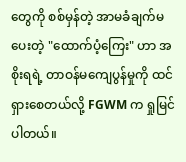တွေကို စစ်မှန်တဲ့ အာမခံချက်မပေးတဲ့ "ထောက်ပံ့ကြေး" ဟာ အစိုးရရဲ့ တာဝန်မကျေပွန်မှုကို ထင်ရှားစေတယ်လို့ FGWM က ရှုမြင်ပါတယ်။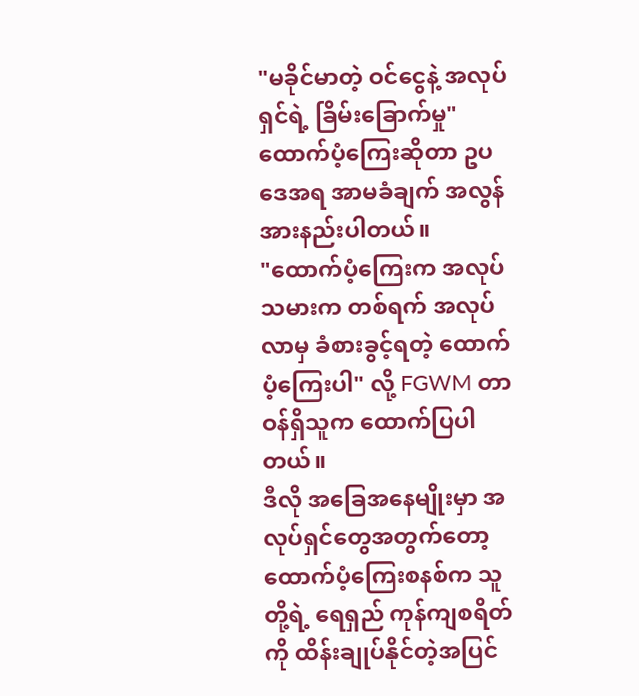"မခိုင်မာတဲ့ ဝင်ငွေနဲ့ အလုပ်ရှင်ရဲ့ ခြိမ်းခြောက်မှု" ထောက်ပံ့ကြေးဆိုတာ ဥပဒေအရ အာမခံချက် အလွန်အားနည်းပါတယ်။
"ထောက်ပံ့ကြေးက အလုပ်သမားက တစ်ရက် အလုပ်လာမှ ခံစားခွင့်ရတဲ့ ထောက်ပံ့ကြေးပါ" လို့ FGWM တာဝန်ရှိသူက ထောက်ပြပါတယ်။
ဒီလို အခြေအနေမျိုးမှာ အလုပ်ရှင်တွေအတွက်တော့ ထောက်ပံ့ကြေးစနစ်က သူတို့ရဲ့ ရေရှည် ကုန်ကျစရိတ်ကို ထိန်းချုပ်နိုင်တဲ့အပြင်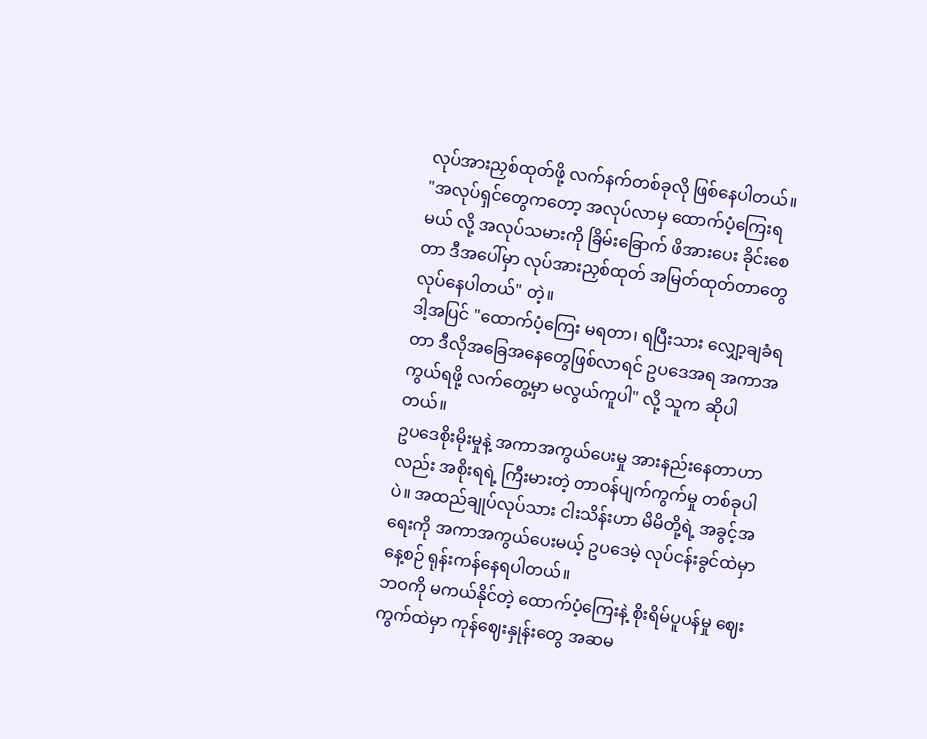လုပ်အားညှစ်ထုတ်ဖို့ လက်နက်တစ်ခုလို ဖြစ်နေပါတယ်။
"အလုပ်ရှင်တွေကတော့ အလုပ်လာမှ ထောက်ပံ့ကြေးရမယ် လို့ အလုပ်သမားကို ခြိမ်းခြောက် ဖိအားပေး ခိုင်းစေတာ ဒီအပေါ်မှာ လုပ်အားညှစ်ထုတ် အမြတ်ထုတ်တာတွေ လုပ်နေပါတယ်" တဲ့။
ဒါ့အပြင် "ထောက်ပံ့ကြေး မရတာ၊ ရပြီးသား လျှော့ချခံရတာ ဒီလိုအခြေအနေတွေဖြစ်လာရင် ဥပဒေအရ အကာအကွယ်ရဖို့ လက်တွေ့မှာ မလွယ်ကူပါ" လို့ သူက ဆိုပါတယ်။
ဥပဒေစိုးမိုးမှုနဲ့ အကာအကွယ်ပေးမှု အားနည်းနေတာဟာလည်း အစိုးရရဲ့ ကြီးမားတဲ့ တာဝန်ပျက်ကွက်မှု တစ်ခုပါပဲ။ အထည်ချုပ်လုပ်သား ငါးသိန်းဟာ မိမိတို့ရဲ့ အခွင့်အရေးကို အကာအကွယ်ပေးမယ့် ဥပဒေမဲ့ လုပ်ငန်းခွင်ထဲမှာ နေ့စဉ် ရုန်းကန်နေရပါတယ်။
ဘဝကို မကယ်နိုင်တဲ့ ထောက်ပံ့ကြေးနဲ့ စိုးရိမ်ပူပန်မှု ဈေးကွက်ထဲမှာ ကုန်ဈေးနှုန်းတွေ အဆမ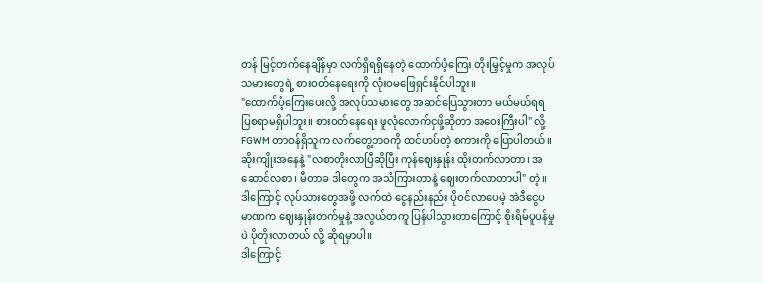တန် မြင့်တက်နေချိန်မှာ လက်ရှိရရှိနေတဲ့ ထောက်ပံ့ကြေး တိုးမြှင့်မှုက အလုပ်သမားတွေရဲ့ စားဝတ်နေရေးကို လုံးဝမဖြေရှင်းနိုင်ပါဘူး။
"ထောက်ပံ့ကြေးပေးလို့ အလုပ်သမားတွေ အဆင်ပြေသွားတာ မယ်မယ်ရရ ပြစရာမရှိပါဘူး။ စားဝတ်နေရေး ဖူလုံလောက်ငှဖို့ဆိုတာ အဝေးကြီးပါ" လို့ FGWM တာဝန်ရှိသူက လက်တွေ့ဘဝကို ထင်ဟပ်တဲ့ စကားကို ပြောပါတယ်။
ဆိုးကျိုးအနေနဲ့ "လစာတိုးလာပြီဆိုပြီး ကုန်ဈေးနှုန်း ထိုးတက်လာတာ၊ အဆောင်လစာ၊ မီတာခ ဒါတွေက အသံကြားတာနဲ့ ဈေးတက်လာတာပါ" တဲ့။ ဒါကြောင့် လုပ်သားတွေအဖို့ လက်ထဲ ငွေနည်းနည်း ပိုဝင်လာပေမဲ့ အဲဒီငွေပမာဏက ဈေးနှုန်းတက်မှုနဲ့ အလွယ်တကူ ပြန်ပါသွားတာကြောင့် စိုးရိမ်ပူပန်မှုပဲ ပိုတိုးလာတယ် လို့ ဆိုရမှာပါ။
ဒါကြောင့်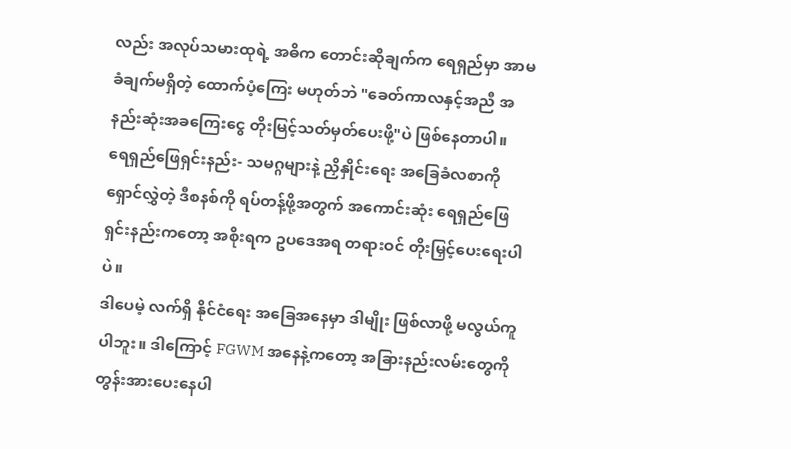လည်း အလုပ်သမားထုရဲ့ အဓိက တောင်းဆိုချက်က ရေရှည်မှာ အာမခံချက်မရှိတဲ့ ထောက်ပံ့ကြေး မဟုတ်ဘဲ "ခေတ်ကာလနှင့်အညီ အနည်းဆုံးအခကြေးငွေ တိုးမြင့်သတ်မှတ်ပေးဖို့"ပဲ ဖြစ်နေတာပါ။
ရေရှည်ဖြေရှင်းနည်း- သမဂ္ဂများနဲ့ ညှိနှိုင်းရေး အခြေခံလစာကို ရှောင်လွှဲတဲ့ ဒီစနစ်ကို ရပ်တန့်ဖို့အတွက် အကောင်းဆုံး ရေရှည်ဖြေရှင်းနည်းကတော့ အစိုးရက ဥပဒေအရ တရားဝင် တိုးမြှင့်ပေးရေးပါပဲ။
ဒါပေမဲ့ လက်ရှိ နိုင်ငံရေး အခြေအနေမှာ ဒါမျိုး ဖြစ်လာဖို့ မလွယ်ကူ ပါဘူး။ ဒါကြောင့် FGWM အနေနဲ့ကတော့ အခြားနည်းလမ်းတွေကို တွန်းအားပေးနေပါ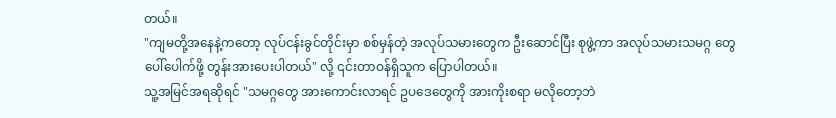တယ်။
"ကျမတို့အနေနဲ့ကတော့ လုပ်ငန်းခွင်တိုင်းမှာ စစ်မှန်တဲ့ အလုပ်သမားတွေက ဦးဆောင်ပြီး စုဖွဲ့ကာ အလုပ်သမားသမဂ္ဂ တွေ ပေါ်ပေါက်ဖို့ တွန်းအားပေးပါတယ်" လို့ ၎င်းတာဝန်ရှိသူက ပြောပါတယ်။
သူ့အမြင်အရဆိုရင် "သမဂ္ဂတွေ အားကောင်းလာရင် ဥပဒေတွေကို အားကိုးစရာ မလိုတော့ဘဲ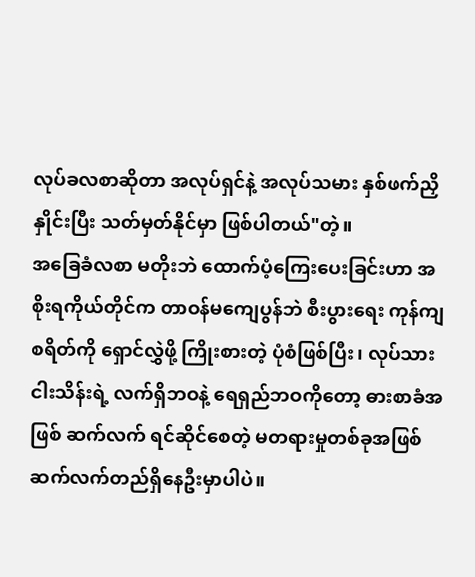လုပ်ခလစာဆိုတာ အလုပ်ရှင်နဲ့ အလုပ်သမား နှစ်ဖက်ညှိနှိုင်းပြီး သတ်မှတ်နိုင်မှာ ဖြစ်ပါတယ်"တဲ့။
အခြေခံလစာ မတိုးဘဲ ထောက်ပံ့ကြေးပေးခြင်းဟာ အစိုးရကိုယ်တိုင်က တာဝန်မကျေပွန်ဘဲ စီးပွားရေး ကုန်ကျစရိတ်ကို ရှောင်လွှဲဖို့ ကြိုးစားတဲ့ ပုံစံဖြစ်ပြီး၊ လုပ်သားငါးသိန်းရဲ့ လက်ရှိဘဝနဲ့ ရေရှည်ဘဝကိုတော့ ဓားစာခံအဖြစ် ဆက်လက် ရင်ဆိုင်စေတဲ့ မတရားမှုတစ်ခုအဖြစ် ဆက်လက်တည်ရှိနေဦးမှာပါပဲ။